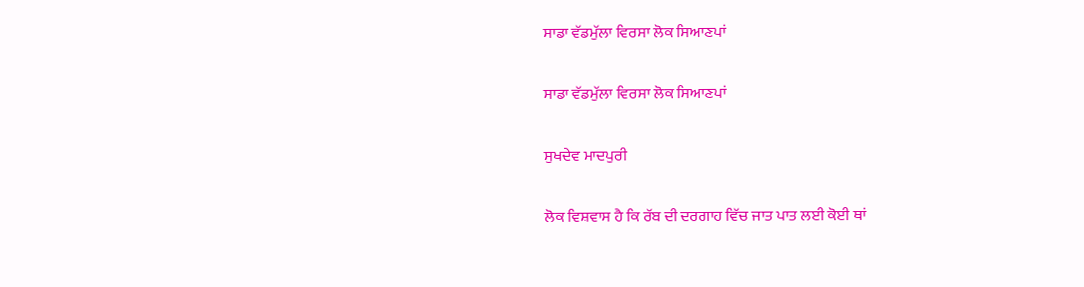ਸਾਡਾ ਵੱਡਮੁੱਲਾ ਵਿਰਸਾ ਲੋਕ ਸਿਆਣਪਾਂ

ਸਾਡਾ ਵੱਡਮੁੱਲਾ ਵਿਰਸਾ ਲੋਕ ਸਿਆਣਪਾਂ

ਸੁਖਦੇਵ ਮਾਦਪੁਰੀ

ਲੋਕ ਵਿਸ਼ਵਾਸ ਹੈ ਕਿ ਰੱਬ ਦੀ ਦਰਗਾਹ ਵਿੱਚ ਜਾਤ ਪਾਤ ਲਈ ਕੋਈ ਥਾਂ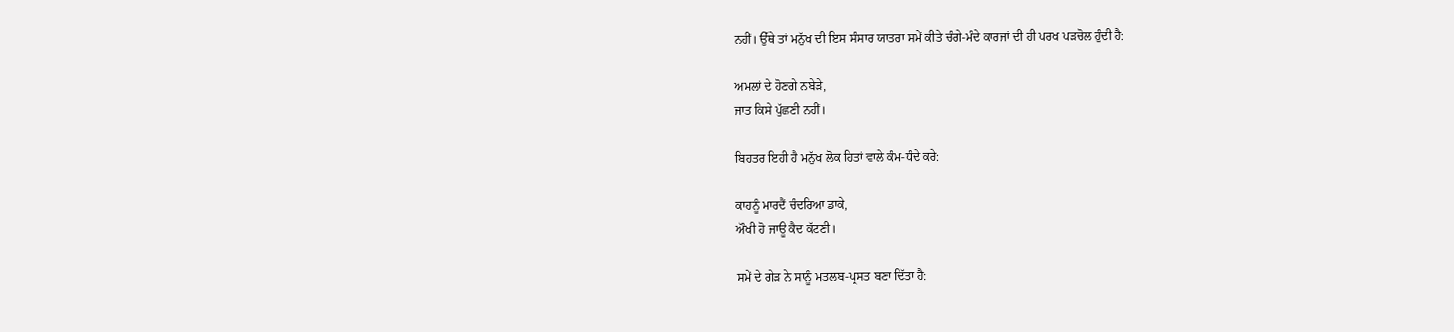ਨਹੀਂ। ਉੱਥੇ ਤਾਂ ਮਨੁੱਖ ਦੀ ਇਸ ਸੰਸਾਰ ਯਾਤਰਾ ਸਮੇਂ ਕੀਤੇ ਚੰਗੇ-ਮੰਦੇ ਕਾਰਜਾਂ ਦੀ ਹੀ ਪਰਖ ਪੜਚੋਲ ਹੁੰਦੀ ਹੈ:

ਅਮਲਾਂ ਦੇ ਹੋਣਗੇ ਨਬੇੜੇ,
ਜਾਤ ਕਿਸੇ ਪੁੱਛਣੀ ਨਹੀਂ।

ਬਿਹਤਰ ਇਹੀ ਹੈ ਮਨੁੱਖ ਲੋਕ ਹਿਤਾਂ ਵਾਲੇ ਕੰਮ-ਧੰਦੇ ਕਰੇ:

ਕਾਹਨੂੰ ਮਾਰਦੈਂ ਚੰਦਰਿਆ ਡਾਕੇ,
ਔਖੀ ਹੋ ਜਾਊ ਕੈਦ ਕੱਟਣੀ।

ਸਮੇਂ ਦੇ ਗੇੜ ਨੇ ਸਾਨੂੰ ਮਤਲਬ-ਪ੍ਰਸਤ ਬਣਾ ਦਿੱਤਾ ਹੈ: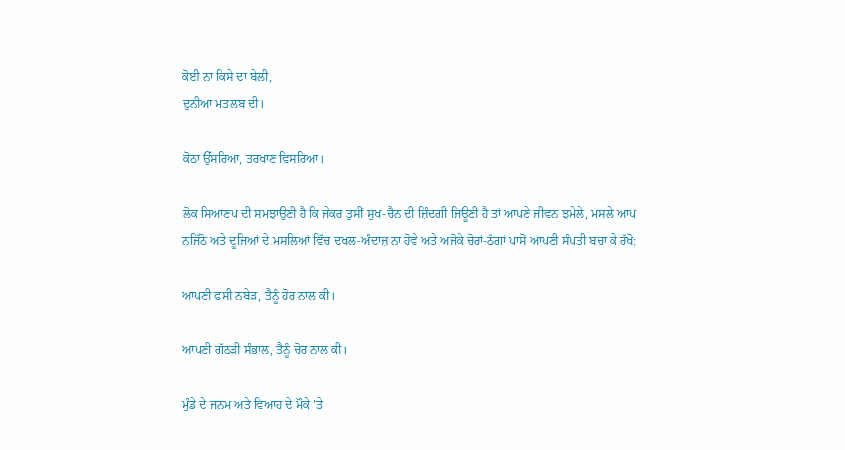ਕੋਈ ਨਾ ਕਿਸੇ ਦਾ ਬੇਲੀ,
ਦੁਨੀਆ ਮਤਲਬ ਦੀ।

ਕੋਠਾ ਉੱਸਰਿਆ, ਤਰਖਾਣ ਵਿਸਰਿਆ।

ਲੋਕ ਸਿਆਣਪ ਦੀ ਸਮਝਾਉਣੀ ਹੈ ਕਿ ਜੇਕਰ ਤੁਸੀਂ ਸੁਖ-ਚੈਨ ਦੀ ਜ਼ਿੰਦਗੀ ਜਿਊਣੀ ਹੈ ਤਾਂ ਆਪਣੇ ਜੀਵਨ ਝਮੇਲੇ, ਮਸਲੇ ਆਪ ਨਜਿੱਠੋ ਅਤੇ ਦੂਜਿਆਂ ਦੇ ਮਸਲਿਆਂ ਵਿੱਚ ਦਖਲ-ਅੰਦਾਜ਼ ਨਾ ਹੋਵੇ ਅਤੇ ਅਜੋਕੇ ਚੋਰਾਂ-ਠੱਗਾਂ ਪਾਸੋਂ ਆਪਣੀ ਸੰਪਤੀ ਬਚਾ ਕੇ ਰੱਖੋ:

ਆਪਣੀ ਫਸੀ ਨਬੇੜ, ਤੈਨੂੰ ਹੋਰ ਨਾਲ ਕੀ।

ਆਪਣੀ ਗੱਠੜੀ ਸੰਭਾਲ, ਤੈਨੂੰ ਚੋਰ ਨਾਲ ਕੀ।

ਮੁੰਡੇ ਦੇ ਜਨਮ ਅਤੇ ਵਿਆਹ ਦੇ ਮੌਕੇ ’ਤੇ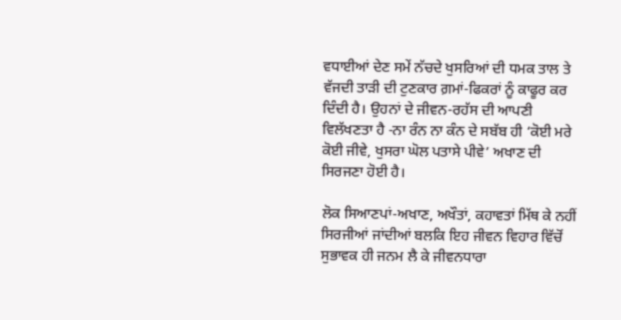ਵਧਾਈਆਂ ਦੇਣ ਸਮੇਂ ਨੱਚਦੇ ਖੁਸਰਿਆਂ ਦੀ ਧਮਕ ਤਾਲ ਤੇ ਵੱਜਦੀ ਤਾੜੀ ਦੀ ਟੁਣਕਾਰ ਗ਼ਮਾਂ-ਫਿਕਰਾਂ ਨੂੰ ਕਾਫੂਰ ਕਰ ਦਿੰਦੀ ਹੈ। ਉਹਨਾਂ ਦੇ ਜੀਵਨ-ਰਹੱਸ ਦੀ ਆਪਣੀ ਵਿਲੱਖਣਤਾ ਹੈ -ਨਾ ਰੰਨ ਨਾ ਕੰਨ ਦੇ ਸਬੱਬ ਹੀ ‘ਕੋਈ ਮਰੇ ਕੋਈ ਜੀਵੇ, ਖੁਸਰਾ ਘੋਲ ਪਤਾਸੇ ਪੀਵੇ’ ਅਖਾਣ ਦੀ ਸਿਰਜਣਾ ਹੋਈ ਹੈ।

ਲੋਕ ਸਿਆਣਪਾਂ-ਅਖਾਣ, ਅਖੌਤਾਂ, ਕਹਾਵਤਾਂ ਮਿੱਥ ਕੇ ਨਹੀਂ ਸਿਰਜੀਆਂ ਜਾਂਦੀਆਂ ਬਲਕਿ ਇਹ ਜੀਵਨ ਵਿਹਾਰ ਵਿੱਚੋਂ ਸੁਭਾਵਕ ਹੀ ਜਨਮ ਲੈ ਕੇ ਜੀਵਨਧਾਰਾ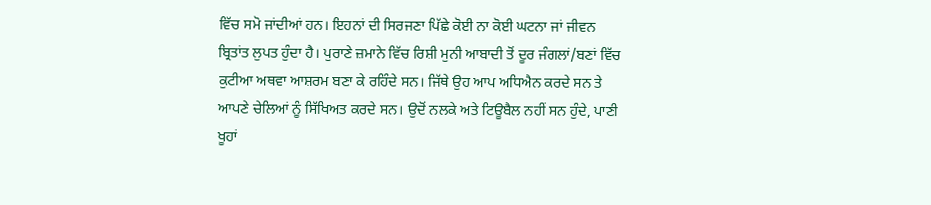ਵਿੱਚ ਸਮੋ ਜਾਂਦੀਆਂ ਹਨ। ਇਹਨਾਂ ਦੀ ਸਿਰਜਣਾ ਪਿੱਛੇ ਕੋਈ ਨਾ ਕੋਈ ਘਟਨਾ ਜਾਂ ਜੀਵਨ ਬ੍ਰਿਤਾਂਤ ਲੁਪਤ ਹੁੰਦਾ ਹੈ। ਪੁਰਾਣੇ ਜ਼ਮਾਨੇ ਵਿੱਚ ਰਿਸ਼ੀ ਮੁਨੀ ਆਬਾਦੀ ਤੋਂ ਦੂਰ ਜੰਗਲਾਂ/ਬਣਾਂ ਵਿੱਚ ਕੁਟੀਆ ਅਥਵਾ ਆਸ਼ਰਮ ਬਣਾ ਕੇ ਰਹਿੰਦੇ ਸਨ। ਜਿੱਥੇ ਉਹ ਆਪ ਅਧਿਐਨ ਕਰਦੇ ਸਨ ਤੇ ਆਪਣੇ ਚੇਲਿਆਂ ਨੂੰ ਸਿੱਖਿਅਤ ਕਰਦੇ ਸਨ। ਉਦੋਂ ਨਲਕੇ ਅਤੇ ਟਿਊਬੈਲ ਨਹੀਂ ਸਨ ਹੁੰਦੇ, ਪਾਣੀ ਖੂਹਾਂ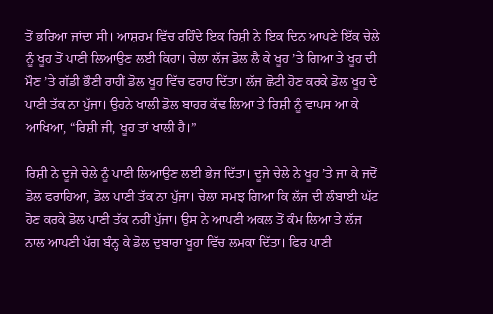ਤੋਂ ਭਰਿਆ ਜਾਂਦਾ ਸੀ। ਆਸ਼ਰਮ ਵਿੱਚ ਰਹਿੰਦੇ ਇਕ ਰਿਸ਼ੀ ਨੇ ਇਕ ਦਿਨ ਆਪਣੇ ਇੱਕ ਚੇਲੇ ਨੂੰ ਖੂਹ ਤੋਂ ਪਾਣੀ ਲਿਆਉਣ ਲਈ ਕਿਹਾ। ਚੇਲਾ ਲੱਜ ਡੋਲ ਲੈ ਕੇ ਖੂਹ ’ਤੇ ਗਿਆ ਤੇ ਖੂਹ ਦੀ ਮੌਣ ’ਤੇ ਗੱਡੀ ਭੌਣੀ ਰਾਹੀਂ ਡੋਲ ਖੂਹ ਵਿੱਚ ਫਰਾਹ ਦਿੱਤਾ। ਲੱਜ ਛੋਟੀ ਹੋਣ ਕਰਕੇ ਡੋਲ ਖੂਹ ਦੇ ਪਾਣੀ ਤੱਕ ਨਾ ਪੁੱਜਾ। ਉਹਨੇ ਖਾਲੀ ਡੋਲ ਬਾਹਰ ਕੱਢ ਲਿਆ ਤੇ ਰਿਸ਼ੀ ਨੂੰ ਵਾਪਸ ਆ ਕੇ ਆਖਿਆ, “ਰਿਸ਼ੀ ਜੀ, ਖੂਹ ਤਾਂ ਖਾਲੀ ਹੈ।”

ਰਿਸ਼ੀ ਨੇ ਦੂਜੇ ਚੇਲੇ ਨੂੰ ਪਾਣੀ ਲਿਆਉਣ ਲਈ ਭੇਜ ਦਿੱਤਾ। ਦੂਜੇ ਚੇਲੇ ਨੇ ਖੂਹ ’ਤੇ ਜਾ ਕੇ ਜਦੋਂ ਡੋਲ ਫਰਾਹਿਆ, ਡੋਲ ਪਾਣੀ ਤੱਕ ਨਾ ਪੁੱਜਾ। ਚੇਲਾ ਸਮਝ ਗਿਆ ਕਿ ਲੱਜ ਦੀ ਲੰਬਾਈ ਘੱਟ ਹੋਣ ਕਰਕੇ ਡੋਲ ਪਾਣੀ ਤੱਕ ਨਹੀਂ ਪੁੱਜਾ। ਉਸ ਨੇ ਆਪਣੀ ਅਕਲ ਤੋਂ ਕੰਮ ਲਿਆ ਤੇ ਲੱਜ ਨਾਲ ਆਪਣੀ ਪੱਗ ਬੰਨ੍ਹ ਕੇ ਡੋਲ ਦੁਬਾਰਾ ਖੂਹਾ ਵਿੱਚ ਲਮਕਾ ਦਿੱਤਾ। ਫਿਰ ਪਾਣੀ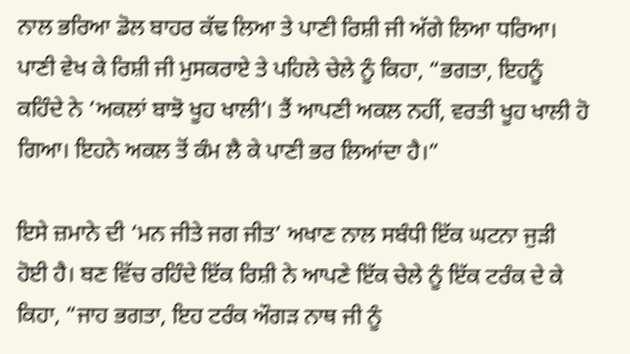ਨਾਲ ਭਰਿਆ ਡੋਲ ਬਾਹਰ ਕੱਢ ਲਿਆ ਤੇ ਪਾਣੀ ਰਿਸ਼ੀ ਜੀ ਅੱਗੇ ਲਿਆ ਧਰਿਆ। ਪਾਣੀ ਵੇਖ ਕੇ ਰਿਸ਼ੀ ਜੀ ਮੁਸਕਰਾਏ ਤੇ ਪਹਿਲੇ ਚੇਲੇ ਨੂੰ ਕਿਹਾ, “ਭਗਤਾ, ਇਹਨੂੰ ਕਹਿੰਦੇ ਨੇ ‘ਅਕਲਾਂ ਬਾਝੋ ਖੂਹ ਖਾਲੀ’। ਤੈਂ ਆਪਣੀ ਅਕਲ ਨਹੀਂ, ਵਰਤੀ ਖੂਹ ਖਾਲੀ ਹੋ ਗਿਆ। ਇਹਨੇ ਅਕਲ ਤੋਂ ਕੰਮ ਲੈ ਕੇ ਪਾਣੀ ਭਰ ਲਿਆਂਦਾ ਹੈ।”

ਇਸੇ ਜ਼ਮਾਨੇ ਦੀ ‘ਮਨ ਜੀਤੇ ਜਗ ਜੀਤ’ ਅਖਾਣ ਨਾਲ ਸਬੰਧੀ ਇੱਕ ਘਟਨਾ ਜੁੜੀ ਹੋਈ ਹੈ। ਬਣ ਵਿੱਚ ਰਹਿੰਦੇ ਇੱਕ ਰਿਸ਼ੀ ਨੇ ਆਪਣੇ ਇੱਕ ਚੇਲੇ ਨੂੰ ਇੱਕ ਟਰੰਕ ਦੇ ਕੇ ਕਿਹਾ, “ਜਾਹ ਭਗਤਾ, ਇਹ ਟਰੰਕ ਔਗੜ ਨਾਥ ਜੀ ਨੂੰ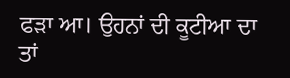ਫੜਾ ਆ। ਉਹਨਾਂ ਦੀ ਕੂਟੀਆ ਦਾ ਤਾਂ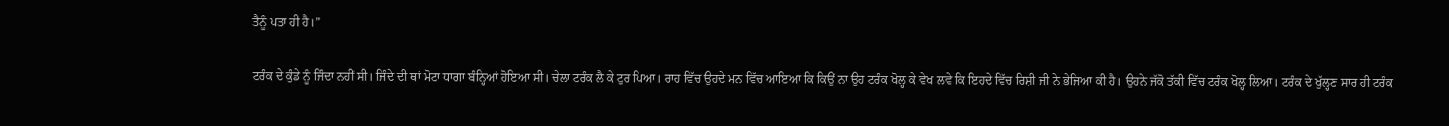ਤੈਨੂੰ ਪਤਾ ਹੀ ਹੈ।”

ਟਰੰਕ ਦੇ ਕੁੰਡੇ ਨੂੰ ਜਿੰਦਾ ਨਹੀਂ ਸੀ। ਜਿੰਦੇ ਦੀ ਥਾਂ ਮੋਟਾ ਧਾਗਾ ਬੰਨ੍ਹਿਆਂ ਹੋਇਆ ਸੀ। ਚੇਲਾ ਟਰੰਕ ਲੈ ਕੇ ਟੁਰ ਪਿਆ। ਰਾਹ ਵਿੱਚ ਉਹਦੇ ਮਨ ਵਿੱਚ ਆਇਆ ਕਿ ਕਿਉਂ ਨਾ ਉਹ ਟਰੰਕ ਖੋਲ੍ਹ ਕੇ ਵੇਖ ਲਵੇ ਕਿ ਇਹਦੇ ਵਿੱਚ ਰਿਸ਼ੀ ਜੀ ਨੇ ਭੇਜਿਆ ਕੀ ਹੈ। ਉਹਨੇ ਜੱਕੋ ਤੱਕੀ ਵਿੱਚ ਟਰੰਕ ਖੋਲ੍ਹ ਲਿਆ। ਟਰੰਕ ਦੇ ਖੁੱਲ੍ਹਣ ਸਾਰ ਹੀ ਟਰੰਕ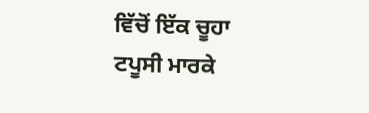ਵਿੱਚੋਂ ਇੱਕ ਚੂਹਾ ਟਪੂਸੀ ਮਾਰਕੇ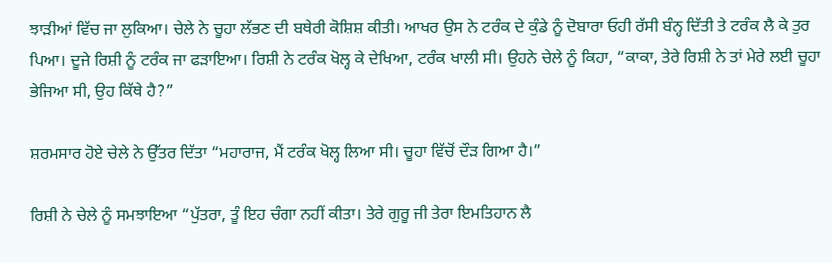ਝਾੜੀਆਂ ਵਿੱਚ ਜਾ ਲੁਕਿਆ। ਚੇਲੇ ਨੇ ਚੂਹਾ ਲੱਭਣ ਦੀ ਬਥੇਰੀ ਕੋਸ਼ਿਸ਼ ਕੀਤੀ। ਆਖਰ ਉਸ ਨੇ ਟਰੰਕ ਦੇ ਕੁੰਡੇ ਨੂੰ ਦੋਬਾਰਾ ਓਹੀ ਰੱਸੀ ਬੰਨ੍ਹ ਦਿੱਤੀ ਤੇ ਟਰੰਕ ਲੈ ਕੇ ਤੁਰ ਪਿਆ। ਦੂਜੇ ਰਿਸ਼ੀ ਨੂੰ ਟਰੰਕ ਜਾ ਫੜਾਇਆ। ਰਿਸ਼ੀ ਨੇ ਟਰੰਕ ਖੋਲ੍ਹ ਕੇ ਦੇਖਿਆ, ਟਰੰਕ ਖਾਲੀ ਸੀ। ਉਹਨੇ ਚੇਲੇ ਨੂੰ ਕਿਹਾ, “ਕਾਕਾ, ਤੇਰੇ ਰਿਸ਼ੀ ਨੇ ਤਾਂ ਮੇਰੇ ਲਈ ਚੂਹਾ ਭੇਜਿਆ ਸੀ, ਉਹ ਕਿੱਥੇ ਹੈ?”

ਸ਼ਰਮਸਾਰ ਹੋਏ ਚੇਲੇ ਨੇ ਉੱਤਰ ਦਿੱਤਾ “ਮਹਾਰਾਜ, ਮੈਂ ਟਰੰਕ ਖੋਲ੍ਹ ਲਿਆ ਸੀ। ਚੂਹਾ ਵਿੱਚੋਂ ਦੌੜ ਗਿਆ ਹੈ।”

ਰਿਸ਼ੀ ਨੇ ਚੇਲੇ ਨੂੰ ਸਮਝਾਇਆ “ਪੁੱਤਰਾ, ਤੂੰ ਇਹ ਚੰਗਾ ਨਹੀਂ ਕੀਤਾ। ਤੇਰੇ ਗੁਰੂ ਜੀ ਤੇਰਾ ਇਮਤਿਹਾਨ ਲੈ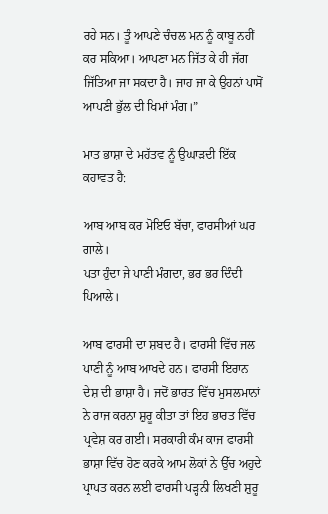ਰਹੇ ਸਨ। ਤੂੰ ਆਪਣੇ ਚੰਚਲ ਮਨ ਨੂੰ ਕਾਬੂ ਨਹੀਂ ਕਰ ਸਕਿਆ। ਆਪਣਾ ਮਨ ਜਿੱਤ ਕੇ ਹੀ ਜੱਗ ਜਿੱਤਿਆ ਜਾ ਸਕਦਾ ਹੈ। ਜਾਹ ਜਾ ਕੇ ਉਹਨਾਂ ਪਾਸੋਂ ਆਪਣੀ ਭੁੱਲ ਦੀ ਖਿਮਾਂ ਮੰਗ।”

ਮਾਤ ਭਾਸ਼ਾ ਦੇ ਮਹੱਤਵ ਨੂੰ ਉਘਾੜਦੀ ਇੱਕ ਕਹਾਵਤ ਹੈ:

ਆਬ ਆਬ ਕਰ ਮੋਇਓ ਬੱਚਾ, ਫਾਰਸੀਆਂ ਘਰ ਗਾਲੇ।
ਪਤਾ ਹੁੰਦਾ ਜੇ ਪਾਣੀ ਮੰਗਦਾ, ਭਰ ਭਰ ਦਿੰਦੀ ਪਿਆਲੇ।

ਆਬ ਫਾਰਸੀ ਦਾ ਸ਼ਬਦ ਹੈ। ਫਾਰਸੀ ਵਿੱਚ ਜਲ ਪਾਣੀ ਨੂੰ ਆਬ ਆਖਦੇ ਹਨ। ਫਾਰਸੀ ਇਰਾਨ ਦੇਸ਼ ਦੀ ਭਾਸ਼ਾ ਹੈ। ਜਦੋਂ ਭਾਰਤ ਵਿੱਚ ਮੁਸਲਮਾਨਾਂ ਨੇ ਰਾਜ ਕਰਨਾ ਸ਼ੁਰੂ ਕੀਤਾ ਤਾਂ ਇਹ ਭਾਰਤ ਵਿੱਚ ਪ੍ਰਵੇਸ਼ ਕਰ ਗਈ। ਸਰਕਾਰੀ ਕੰਮ ਕਾਜ ਫਾਰਸੀ ਭਾਸ਼ਾ ਵਿੱਚ ਹੋਣ ਕਰਕੇ ਆਮ ਲੋਕਾਂ ਨੇ ਉੱਚ ਅਹੁਦੇ ਪ੍ਰਾਪਤ ਕਰਨ ਲਈ ਫਾਰਸੀ ਪੜ੍ਹਨੀ ਲਿਖਣੀ ਸ਼ੁਰੂ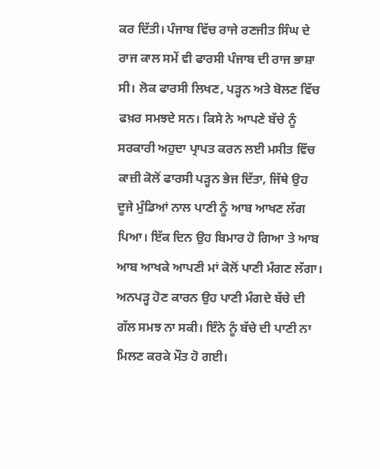ਕਰ ਦਿੱਤੀ। ਪੰਜਾਬ ਵਿੱਚ ਰਾਜੇ ਰਣਜੀਤ ਸਿੰਘ ਦੇ ਰਾਜ ਕਾਲ ਸਮੇਂ ਵੀ ਫਾਰਸੀ ਪੰਜਾਬ ਦੀ ਰਾਜ ਭਾਸ਼ਾ ਸੀ। ਲੋਕ ਫਾਰਸੀ ਲਿਖਣ, ਪੜ੍ਹਨ ਅਤੇ ਬੋਲਣ ਵਿੱਚ ਫਖ਼ਰ ਸਮਝਦੇ ਸਨ। ਕਿਸੇ ਨੇ ਆਪਣੇ ਬੱਚੇ ਨੂੰ ਸਰਕਾਰੀ ਅਹੁਦਾ ਪ੍ਰਾਪਤ ਕਰਨ ਲਈ ਮਸੀਤ ਵਿੱਚ ਕਾਜ਼ੀ ਕੋਲੋਂ ਫਾਰਸੀ ਪੜ੍ਹਨ ਭੇਜ ਦਿੱਤਾ, ਜਿੱਥੇ ਉਹ ਦੂਜੇ ਮੁੰਡਿਆਂ ਨਾਲ ਪਾਣੀ ਨੂੰ ਆਬ ਆਖਣ ਲੱਗ ਪਿਆ। ਇੱਕ ਦਿਨ ਉਹ ਬਿਮਾਰ ਹੋ ਗਿਆ ਤੇ ਆਬ ਆਬ ਆਖਕੇ ਆਪਣੀ ਮਾਂ ਕੋਲੋਂ ਪਾਣੀ ਮੰਗਣ ਲੱਗਾ। ਅਨਪੜ੍ਹ ਹੋਣ ਕਾਰਨ ਉਹ ਪਾਣੀ ਮੰਗਦੇ ਬੱਚੇ ਦੀ ਗੱਲ ਸਮਝ ਨਾ ਸਕੀ। ਇੰਨੇ ਨੂੰ ਬੱਚੇ ਦੀ ਪਾਣੀ ਨਾ ਮਿਲਣ ਕਰਕੇ ਮੌਤ ਹੋ ਗਈ।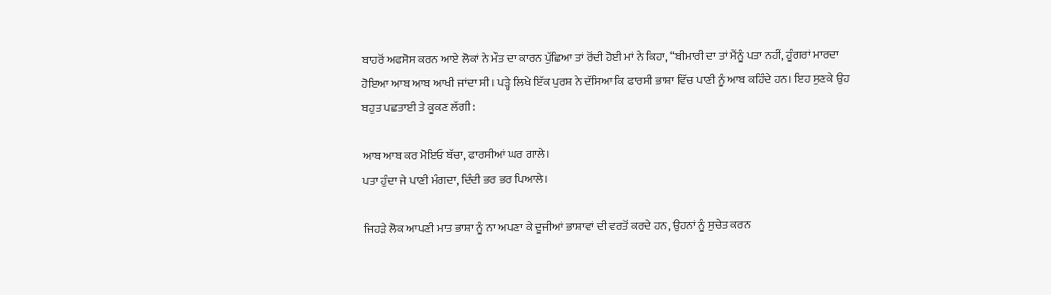ਬਾਹਰੋਂ ਅਫਸੋਸ ਕਰਨ ਆਏ ਲੋਕਾਂ ਨੇ ਮੌਤ ਦਾ ਕਾਰਨ ਪੁੱਛਿਆ ਤਾਂ ਰੋਂਦੀ ਹੋਈ ਮਾਂ ਨੇ ਕਿਹਾ, “ਬੀਮਾਰੀ ਦਾ ਤਾਂ ਮੈਂਨੂੰ ਪਤਾ ਨਹੀਂ, ਹੂੰਗਰਾਂ ਮਾਰਦਾ ਹੋਇਆ ਆਬ ਆਬ ਆਖੀ ਜਾਂਦਾ ਸੀ। ਪੜ੍ਹੇ ਲਿਖੇ ਇੱਕ ਪੁਰਸ਼ ਨੇ ਦੱਸਿਆ ਕਿ ਫਾਰਸੀ ਭਾਸ਼ਾ ਵਿੱਚ ਪਾਣੀ ਨੂੰ ਆਬ ਕਹਿੰਦੇ ਹਨ। ਇਹ ਸੁਣਕੇ ਉਹ ਬਹੁਤ ਪਛਤਾਈ ਤੇ ਕੂਕਣ ਲੱਗੀ:

ਆਬ ਆਬ ਕਰ ਮੋਇਓ ਬੱਚਾ, ਫਾਰਸੀਆਂ ਘਰ ਗਾਲੇ।
ਪਤਾ ਹੁੰਦਾ ਜੇ ਪਾਣੀ ਮੰਗਦਾ, ਦਿੰਦੀ ਭਰ ਭਰ ਪਿਆਲੇ।

ਜਿਹੜੇ ਲੋਕ ਆਪਣੀ ਮਾਤ ਭਾਸ਼ਾ ਨੂੰ ਨਾ ਅਪਣਾ ਕੇ ਦੂਜੀਆਂ ਭਾਸ਼ਾਵਾਂ ਦੀ ਵਰਤੋਂ ਕਰਦੇ ਹਨ, ਉਹਨਾਂ ਨੂੰ ਸੁਚੇਤ ਕਰਨ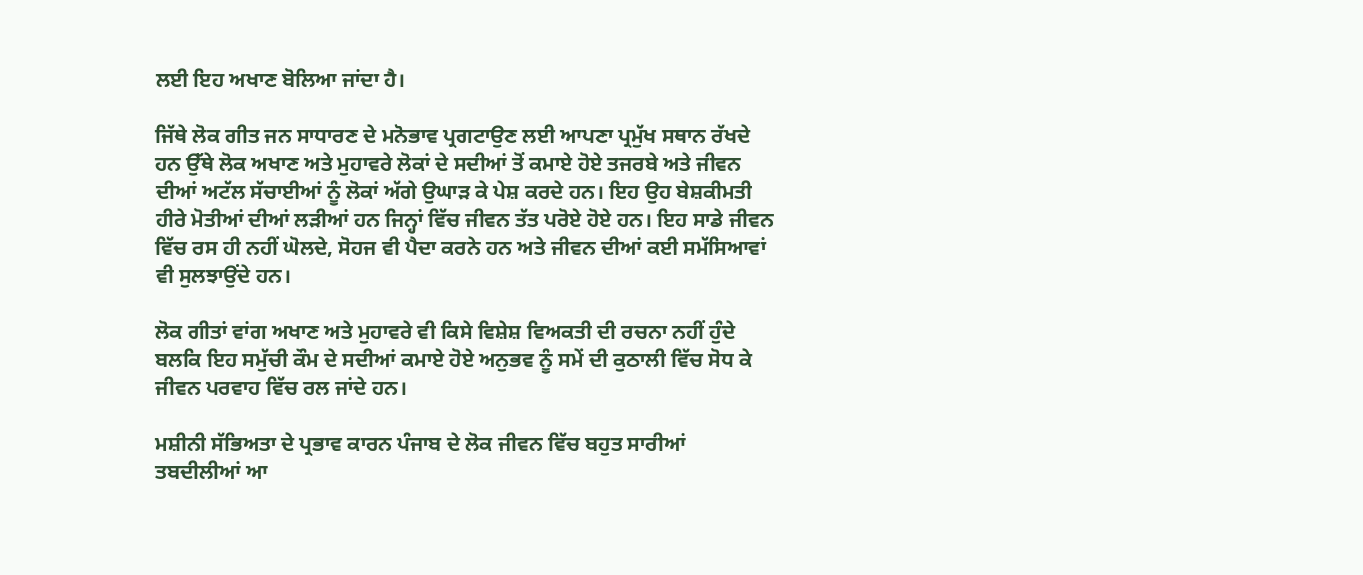ਲਈ ਇਹ ਅਖਾਣ ਬੋਲਿਆ ਜਾਂਦਾ ਹੈ।

ਜਿੱਥੇ ਲੋਕ ਗੀਤ ਜਨ ਸਾਧਾਰਣ ਦੇ ਮਨੋਭਾਵ ਪ੍ਰਗਟਾਉਣ ਲਈ ਆਪਣਾ ਪ੍ਰਮੁੱਖ ਸਥਾਨ ਰੱਖਦੇ ਹਨ ਉੱਥੇ ਲੋਕ ਅਖਾਣ ਅਤੇ ਮੁਹਾਵਰੇ ਲੋਕਾਂ ਦੇ ਸਦੀਆਂ ਤੋਂ ਕਮਾਏ ਹੋਏ ਤਜਰਬੇ ਅਤੇ ਜੀਵਨ ਦੀਆਂ ਅਟੱਲ ਸੱਚਾਈਆਂ ਨੂੰ ਲੋਕਾਂ ਅੱਗੇ ਉਘਾੜ ਕੇ ਪੇਸ਼ ਕਰਦੇ ਹਨ। ਇਹ ਉਹ ਬੇਸ਼ਕੀਮਤੀ ਹੀਰੇ ਮੋਤੀਆਂ ਦੀਆਂ ਲੜੀਆਂ ਹਨ ਜਿਨ੍ਹਾਂ ਵਿੱਚ ਜੀਵਨ ਤੱਤ ਪਰੋਏ ਹੋਏ ਹਨ। ਇਹ ਸਾਡੇ ਜੀਵਨ ਵਿੱਚ ਰਸ ਹੀ ਨਹੀਂ ਘੋਲਦੇ, ਸੋਹਜ ਵੀ ਪੈਦਾ ਕਰਨੇ ਹਨ ਅਤੇ ਜੀਵਨ ਦੀਆਂ ਕਈ ਸਮੱਸਿਆਵਾਂ ਵੀ ਸੁਲਝਾਉਂਦੇ ਹਨ।

ਲੋਕ ਗੀਤਾਂ ਵਾਂਗ ਅਖਾਣ ਅਤੇ ਮੁਹਾਵਰੇ ਵੀ ਕਿਸੇ ਵਿਸ਼ੇਸ਼ ਵਿਅਕਤੀ ਦੀ ਰਚਨਾ ਨਹੀਂ ਹੁੰਦੇ ਬਲਕਿ ਇਹ ਸਮੁੱਚੀ ਕੌਮ ਦੇ ਸਦੀਆਂ ਕਮਾਏ ਹੋਏ ਅਨੁਭਵ ਨੂੰ ਸਮੇਂ ਦੀ ਕੁਠਾਲੀ ਵਿੱਚ ਸੋਧ ਕੇ ਜੀਵਨ ਪਰਵਾਹ ਵਿੱਚ ਰਲ ਜਾਂਦੇ ਹਨ।

ਮਸ਼ੀਨੀ ਸੱਭਿਅਤਾ ਦੇ ਪ੍ਰਭਾਵ ਕਾਰਨ ਪੰਜਾਬ ਦੇ ਲੋਕ ਜੀਵਨ ਵਿੱਚ ਬਹੁਤ ਸਾਰੀਆਂ ਤਬਦੀਲੀਆਂ ਆ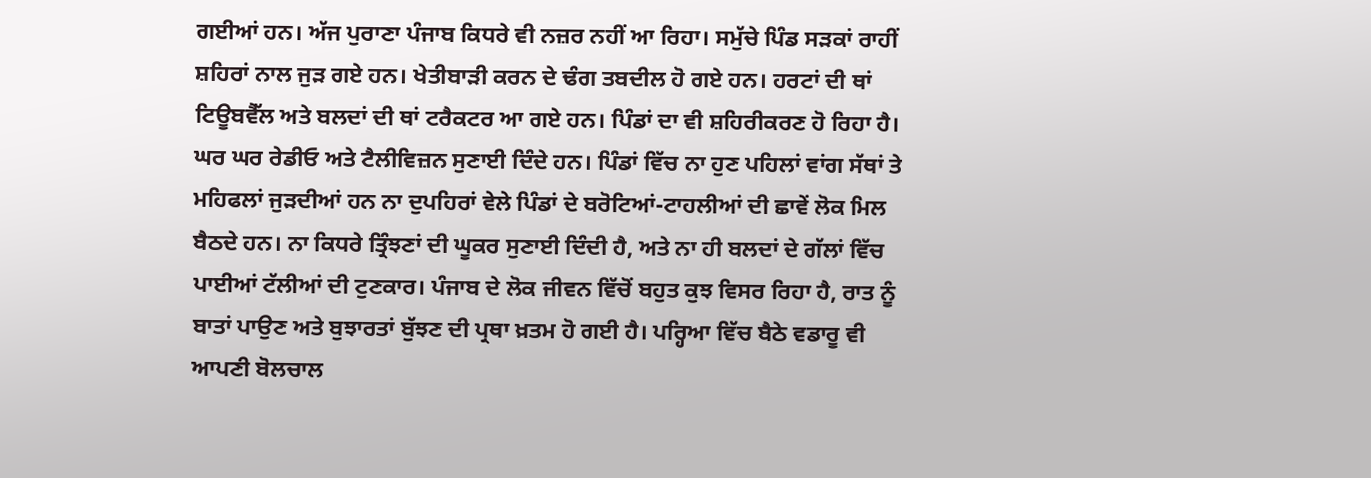ਗਈਆਂ ਹਨ। ਅੱਜ ਪੁਰਾਣਾ ਪੰਜਾਬ ਕਿਧਰੇ ਵੀ ਨਜ਼ਰ ਨਹੀਂ ਆ ਰਿਹਾ। ਸਮੁੱਚੇ ਪਿੰਡ ਸੜਕਾਂ ਰਾਹੀਂ ਸ਼ਹਿਰਾਂ ਨਾਲ ਜੁੜ ਗਏ ਹਨ। ਖੇਤੀਬਾੜੀ ਕਰਨ ਦੇ ਢੰਗ ਤਬਦੀਲ ਹੋ ਗਏ ਹਨ। ਹਰਟਾਂ ਦੀ ਥਾਂ ਟਿਊਬਵੈੱਲ ਅਤੇ ਬਲਦਾਂ ਦੀ ਥਾਂ ਟਰੈਕਟਰ ਆ ਗਏ ਹਨ। ਪਿੰਡਾਂ ਦਾ ਵੀ ਸ਼ਹਿਰੀਕਰਣ ਹੋ ਰਿਹਾ ਹੈ। ਘਰ ਘਰ ਰੇਡੀਓ ਅਤੇ ਟੈਲੀਵਿਜ਼ਨ ਸੁਣਾਈ ਦਿੰਦੇ ਹਨ। ਪਿੰਡਾਂ ਵਿੱਚ ਨਾ ਹੁਣ ਪਹਿਲਾਂ ਵਾਂਗ ਸੱਥਾਂ ਤੇ ਮਹਿਫਲਾਂ ਜੁੜਦੀਆਂ ਹਨ ਨਾ ਦੁਪਹਿਰਾਂ ਵੇਲੇ ਪਿੰਡਾਂ ਦੇ ਬਰੋਟਿਆਂ-ਟਾਹਲੀਆਂ ਦੀ ਛਾਵੇਂ ਲੋਕ ਮਿਲ ਬੈਠਦੇ ਹਨ। ਨਾ ਕਿਧਰੇ ਤ੍ਰਿੰਝਣਾਂ ਦੀ ਘੂਕਰ ਸੁਣਾਈ ਦਿੰਦੀ ਹੈ, ਅਤੇ ਨਾ ਹੀ ਬਲਦਾਂ ਦੇ ਗੱਲਾਂ ਵਿੱਚ ਪਾਈਆਂ ਟੱਲੀਆਂ ਦੀ ਟੁਣਕਾਰ। ਪੰਜਾਬ ਦੇ ਲੋਕ ਜੀਵਨ ਵਿੱਚੋਂ ਬਹੁਤ ਕੁਝ ਵਿਸਰ ਰਿਹਾ ਹੈ, ਰਾਤ ਨੂੰ ਬਾਤਾਂ ਪਾਉਣ ਅਤੇ ਬੁਝਾਰਤਾਂ ਬੁੱਝਣ ਦੀ ਪ੍ਰਥਾ ਖ਼ਤਮ ਹੋ ਗਈ ਹੈ। ਪਰ੍ਹਿਆ ਵਿੱਚ ਬੈਠੇ ਵਡਾਰੂ ਵੀ ਆਪਣੀ ਬੋਲਚਾਲ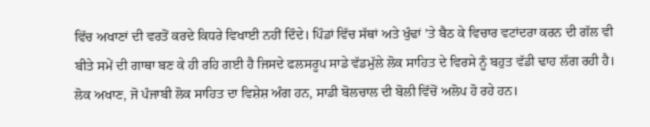ਵਿੱਚ ਅਖਾਣਾਂ ਦੀ ਵਰਤੋਂ ਕਰਦੇ ਕਿਧਰੇ ਵਿਖਾਈ ਨਹੀਂ ਦਿੰਦੇ। ਪਿੰਡਾਂ ਵਿੱਚ ਸੱਥਾਂ ਅਤੇ ਖੁੰਢਾਂ ’ਤੇ ਬੈਠ ਕੇ ਵਿਚਾਰ ਵਟਾਂਦਰਾ ਕਰਨ ਦੀ ਗੱਲ ਵੀ ਬੀਤੇ ਸਮੇਂ ਦੀ ਗਾਥਾ ਬਣ ਕੇ ਹੀ ਰਹਿ ਗਈ ਹੈ ਜਿਸਦੇ ਫਲਸਰੂਪ ਸਾਡੇ ਵੱਡਮੁੱਲੇ ਲੋਕ ਸਾਹਿਤ ਦੇ ਵਿਰਸੇ ਨੂੰ ਬਹੁਤ ਵੱਡੀ ਢਾਹ ਲੱਗ ਰਹੀ ਹੈ। ਲੋਕ ਅਖਾਣ, ਜੋ ਪੰਜਾਬੀ ਲੋਕ ਸਾਹਿਤ ਦਾ ਵਿਸ਼ੇਸ਼ ਅੰਗ ਹਨ, ਸਾਡੀ ਬੋਲਚਾਲ ਦੀ ਬੋਲੀ ਵਿੱਚੋਂ ਅਲੋਪ ਹੋ ਰਹੇ ਹਨ।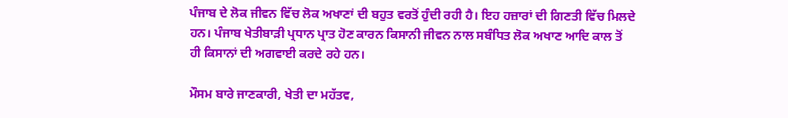ਪੰਜਾਬ ਦੇ ਲੋਕ ਜੀਵਨ ਵਿੱਚ ਲੋਕ ਅਖਾਣਾਂ ਦੀ ਬਹੁਤ ਵਰਤੋਂ ਹੁੰਦੀ ਰਹੀ ਹੈ। ਇਹ ਹਜ਼ਾਰਾਂ ਦੀ ਗਿਣਤੀ ਵਿੱਚ ਮਿਲਦੇ ਹਨ। ਪੰਜਾਬ ਖੇਤੀਬਾੜੀ ਪ੍ਰਧਾਨ ਪ੍ਰਾਤ ਹੋਣ ਕਾਰਨ ਕਿਸਾਨੀ ਜੀਵਨ ਨਾਲ ਸਬੰਧਿਤ ਲੋਕ ਅਖਾਣ ਆਦਿ ਕਾਲ ਤੋਂ ਹੀ ਕਿਸਾਨਾਂ ਦੀ ਅਗਵਾਈ ਕਰਦੇ ਰਹੇ ਹਨ।

ਮੌਸਮ ਬਾਰੇ ਜਾਣਕਾਰੀ, ਖੇਤੀ ਦਾ ਮਹੱਤਵ,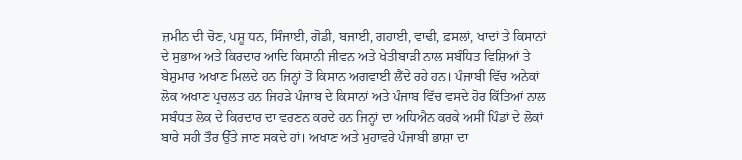ਜ਼ਮੀਨ ਦੀ ਚੋਣ, ਪਸ਼ੂ ਧਨ, ਸਿੰਜਾਈ, ਗੋਡੀ, ਬਜਾਈ, ਗਹਾਈ, ਵਾਢੀ, ਫ਼ਸਲਾਂ, ਖਾਦਾਂ ਤੇ ਕਿਸਾਨਾਂ ਦੇ ਸੁਭਾਅ ਅਤੇ ਕਿਰਦਾਰ ਆਦਿ ਕਿਸਾਨੀ ਜੀਵਨ ਅਤੇ ਖੇਤੀਬਾੜੀ ਨਾਲ ਸਬੰਧਿਤ ਵਿਸ਼ਿਆਂ ਤੇ ਬੇਸ਼ੁਮਾਰ ਅਖਾਣ ਮਿਲਦੇ ਹਨ ਜਿਨ੍ਹਾਂ ਤੋਂ ਕਿਸਾਨ ਅਗਵਾਈ ਲੈਂਦੇ ਰਹੇ ਹਨ। ਪੰਜਾਬੀ ਵਿੱਚ ਅਨੇਕਾਂ ਲੋਕ ਅਖਾਣ ਪ੍ਰਚਲਤ ਹਨ ਜਿਹੜੇ ਪੰਜਾਬ ਦੇ ਕਿਸਾਨਾਂ ਅਤੇ ਪੰਜਾਬ ਵਿੱਚ ਵਸਦੇ ਹੋਰ ਕਿੱਤਿਆਂ ਨਾਲ ਸਬੰਧਤ ਲੋਕ ਦੇ ਕਿਰਦਾਰ ਦਾ ਵਰਣਨ ਕਰਦੇ ਹਨ ਜਿਨ੍ਹਾਂ ਦਾ ਅਧਿਐਨ ਕਰਕੇ ਅਸੀਂ ਪਿੰਡਾਂ ਦੇ ਲੋਕਾਂ ਬਾਰੇ ਸਹੀ ਤੌਰ ਉੱਤੇ ਜਾਣ ਸਕਦੇ ਹਾਂ। ਅਖਾਣ ਅਤੇ ਮੁਹਾਵਰੇ ਪੰਜਾਬੀ ਭਾਸ਼ਾ ਦਾ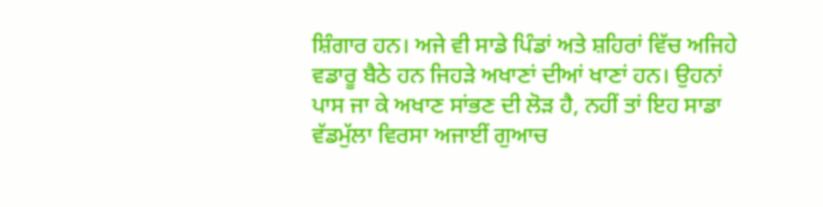ਸ਼ਿੰਗਾਰ ਹਨ। ਅਜੇ ਵੀ ਸਾਡੇ ਪਿੰਡਾਂ ਅਤੇ ਸ਼ਹਿਰਾਂ ਵਿੱਚ ਅਜਿਹੇ ਵਡਾਰੂ ਬੈਠੇ ਹਨ ਜਿਹੜੇ ਅਖਾਣਾਂ ਦੀਆਂ ਖਾਣਾਂ ਹਨ। ਉਹਨਾਂ ਪਾਸ ਜਾ ਕੇ ਅਖਾਣ ਸਾਂਭਣ ਦੀ ਲੋੜ ਹੈ, ਨਹੀਂ ਤਾਂ ਇਹ ਸਾਡਾ ਵੱਡਮੁੱਲਾ ਵਿਰਸਾ ਅਜਾਈਂ ਗੁਆਚ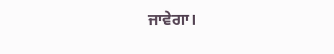ਜਾਵੇਗਾ।